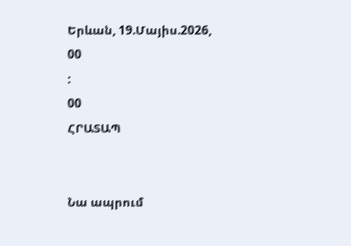Երևան, 19.Մայիս.2026,
00
:
00
ՀՐԱՏԱՊ


Նա ապրում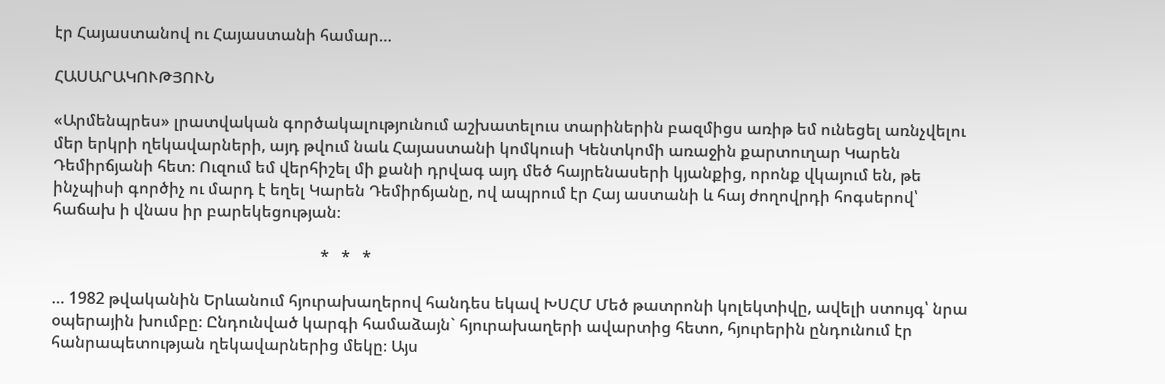էր Հայաստանով ու Հայաստանի համար…

ՀԱՍԱՐԱԿՈՒԹՅՈՒՆ

«Արմենպրես» լրատվական գործակալությունում աշխատելուս տարիներին բազմիցս առիթ եմ ունեցել առնչվելու մեր երկրի ղեկավարների, այդ թվում նաև Հայաստանի կոմկուսի Կենտկոմի առաջին քարտուղար Կարեն Դեմիրճյանի հետ։ Ուզում եմ վերհիշել մի քանի դրվագ այդ մեծ հայրենասերի կյանքից, որոնք վկայում են, թե ինչպիսի գործիչ ու մարդ է եղել Կարեն Դեմիրճյանը, ով ապրում էր Հայ աստանի և հայ ժողովրդի հոգսերով՝ հաճախ ի վնաս իր բարեկեցության։

                                                                   *   *   *

… 1982 թվականին Երևանում հյուրախաղերով հանդես եկավ ԽՍՀՄ Մեծ թատրոնի կոլեկտիվը, ավելի ստույգ՝ նրա օպերային խումբը։ Ընդունված կարգի համաձայն` հյուրախաղերի ավարտից հետո, հյուրերին ընդունում էր հանրապետության ղեկավարներից մեկը։ Այս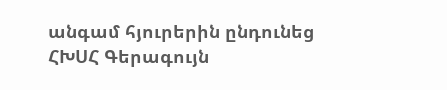անգամ հյուրերին ընդունեց ՀԽՍՀ Գերագույն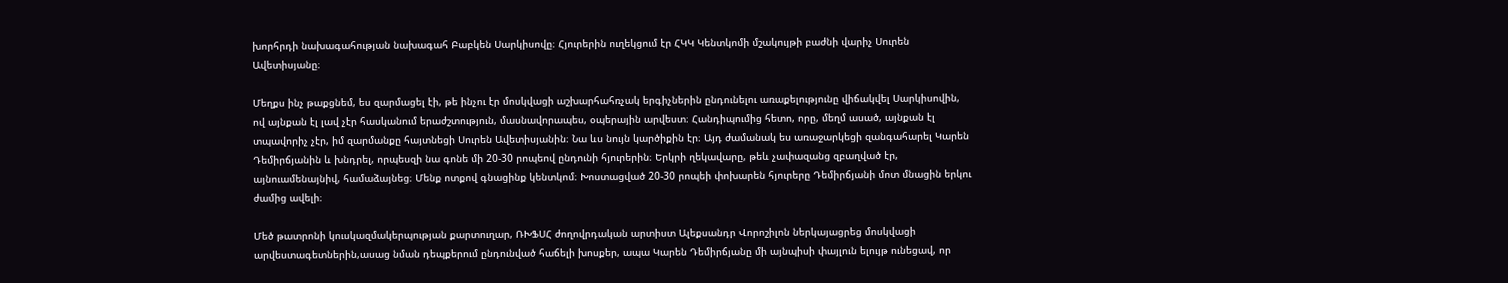խորհրդի նախագահության նախագահ Բաբկեն Սարկիսովը։ Հյուրերին ուղեկցում էր ՀԿԿ Կենտկոմի մշակույթի բաժնի վարիչ Սուրեն Ավետիսյանը։

Մեղքս ինչ թաքցնեմ, ես զարմացել էի, թե ինչու էր մոսկվացի աշխարհահռչակ երգիչներին ընդունելու առաքելությունը վիճակվել Սարկիսովին, ով այնքան էլ լավ չէր հասկանում երաժշտություն, մասնավորապես, օպերային արվեստ։ Հանդիպումից հետո, որը, մեղմ ասած, այնքան էլ տպավորիչ չէր, իմ զարմանքը հայտնեցի Սուրեն Ավետիսյանին։ Նա ևս նույն կարծիքին էր։ Այդ ժամանակ ես առաջարկեցի զանգահարել Կարեն Դեմիրճյանին և խնդրել, որպեսզի նա գոնե մի 20-30 րոպեով ընդունի հյուրերին։ Երկրի ղեկավարը, թեև չափազանց զբաղված էր, այնուամենայնիվ, համաձայնեց։ Մենք ոտքով գնացինք կենտկոմ։ Խոստացված 20-30 րոպեի փոխարեն հյուրերը Դեմիրճյանի մոտ մնացին երկու ժամից ավելի։

Մեծ թատրոնի կուսկազմակերպության քարտուղար, ՌԽՖՍՀ ժողովրդական արտիստ Ալեքսանդր Վորոշիլոն ներկայացրեց մոսկվացի արվեստագետներին,ասաց նման դեպքերում ընդունված հաճելի խոսքեր, ապա Կարեն Դեմիրճյանը մի այնպիսի փայլուն ելույթ ունեցավ, որ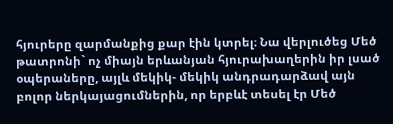հյուրերը զարմանքից քար էին կտրել։ Նա վերլուծեց Մեծ թատրոնի` ոչ միայն երևանյան հյուրախաղերին իր լսած օպերաները, այլև մեկիկ- մեկիկ անդրադարձավ այն բոլոր ներկայացումներին, որ երբևէ տեսել էր Մեծ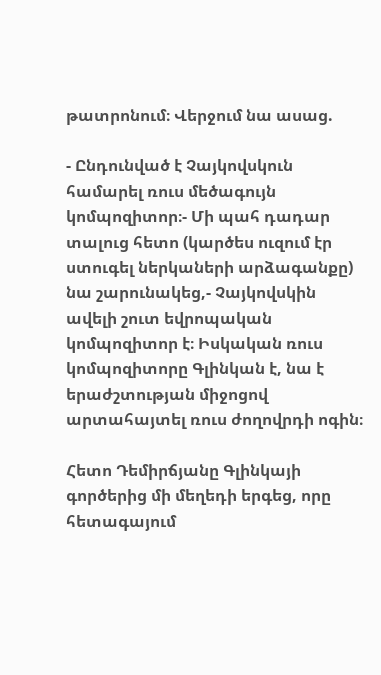թատրոնում։ Վերջում նա ասաց.

- Ընդունված է Չայկովսկուն համարել ռուս մեծագույն կոմպոզիտոր։- Մի պահ դադար տալուց հետո (կարծես ուզում էր ստուգել ներկաների արձագանքը) նա շարունակեց,- Չայկովսկին ավելի շուտ եվրոպական կոմպոզիտոր է։ Իսկական ռուս կոմպոզիտորը Գլինկան է, նա է երաժշտության միջոցով արտահայտել ռուս ժողովրդի ոգին։

Հետո Դեմիրճյանը Գլինկայի գործերից մի մեղեդի երգեց, որը հետագայում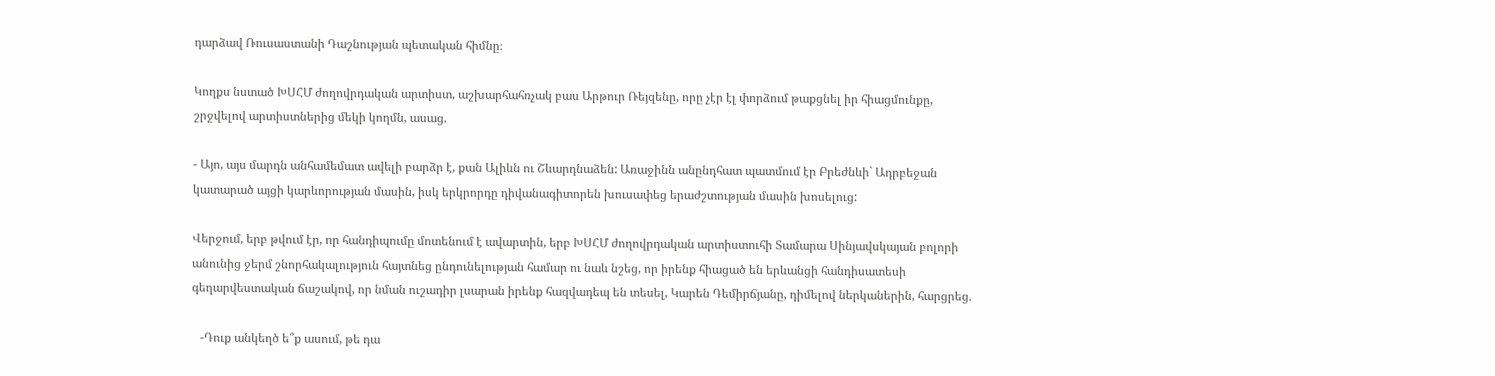դարձավ Ռուսաստանի Դաշնության պետական հիմնը։

Կողքս նստած ԽՍՀՄ ժողովրդական արտիստ, աշխարհահռչակ բաս Արթուր Ռեյզենը, որը չէր էլ փորձում թաքցնել իր հիացմունքը, շրջվելով արտիստներից մեկի կողմն, ասաց.

- Այո, այս մարդն անհամեմատ ավելի բարձր է, քան Ալիևն ու Շևարդնաձեն: Առաջինն անընդհատ պատմում էր Բրեժնևի` Ադրբեջան կատարած այցի կարևորության մասին, իսկ երկրորդը դիվանագիտորեն խուսափեց երաժշտության մասին խոսելուց:

Վերջում, երբ թվում էր, որ հանդիպումը մոտենում է ավարտին, երբ ԽՍՀՄ ժողովրդական արտիստուհի Տամարա Սինյավսկայան բոլորի անունից ջերմ շնորհակալություն հայտնեց ընդունելության համար ու նաև նշեց, որ իրենք հիացած են երևանցի հանդիսատեսի գեղարվեստական ճաշակով, որ նման ուշադիր լսարան իրենք հազվադեպ են տեսել, Կարեն Դեմիրճյանը, դիմելով ներկաներին, հարցրեց.

   -Դուք անկեղծ ե՞ք ասում, թե դա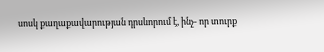սոսկ քաղաքավարության դրսևորում է, ինչ- որ տուրք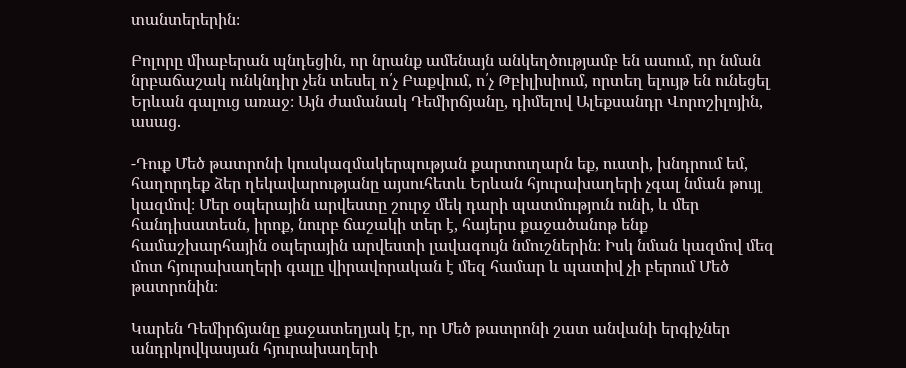տանտերերին։

Բոլորը միաբերան պնդեցին, որ նրանք ամենայն անկեղծությամբ են ասում, որ նման նրբաճաշակ ունկնդիր չեն տեսել ո՛չ Բաքվում, ո՛չ Թբիլիսիում, որտեղ ելույթ են ունեցել Երևան գալուց առաջ։ Այն ժամանակ Դեմիրճյանը, դիմելով Ալեքսանդր Վորոշիլոյին, ասաց.

-Դուք Մեծ թատրոնի կուսկազմակերպության քարտուղարն եք, ուստի, խնդրում եմ, հաղորդեք ձեր ղեկավարությանը այսուհետև Երևան հյուրախաղերի չգալ նման թույլ կազմով։ Մեր օպերային արվեստը շուրջ մեկ դարի պատմություն ունի, և մեր հանդիսատեսն, իրոք, նուրբ ճաշակի տեր է, հայերս քաջածանոթ ենք համաշխարհային օպերային արվեստի լավագույն նմուշներին։ Իսկ նման կազմով մեզ մոտ հյուրախաղերի գալը վիրավորական է մեզ համար և պատիվ չի բերում Մեծ թատրոնին։

Կարեն Դեմիրճյանը քաջատեղյակ էր, որ Մեծ թատրոնի շատ անվանի երգիչներ անդրկովկասյան հյուրախաղերի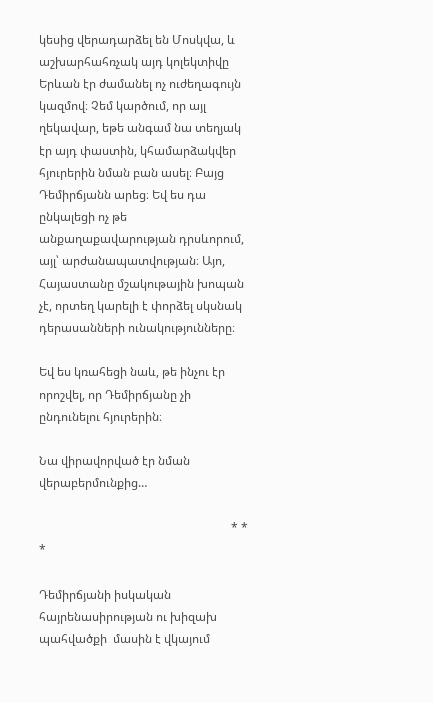կեսից վերադարձել են Մոսկվա, և աշխարհահռչակ այդ կոլեկտիվը Երևան էր ժամանել ոչ ուժեղագույն կազմով։ Չեմ կարծում, որ այլ ղեկավար, եթե անգամ նա տեղյակ էր այդ փաստին, կհամարձակվեր հյուրերին նման բան ասել։ Բայց Դեմիրճյանն արեց։ Եվ ես դա ընկալեցի ոչ թե անքաղաքավարության դրսևորում, այլ՝ արժանապատվության։ Այո, Հայաստանը մշակութային խոպան չէ, որտեղ կարելի է փորձել սկսնակ դերասանների ունակությունները։

Եվ ես կռահեցի նաև, թե ինչու էր որոշվել, որ Դեմիրճյանը չի ընդունելու հյուրերին։

Նա վիրավորված էր նման վերաբերմունքից…

                                                                * * *

Դեմիրճյանի իսկական հայրենասիրության ու խիզախ պահվածքի  մասին է վկայում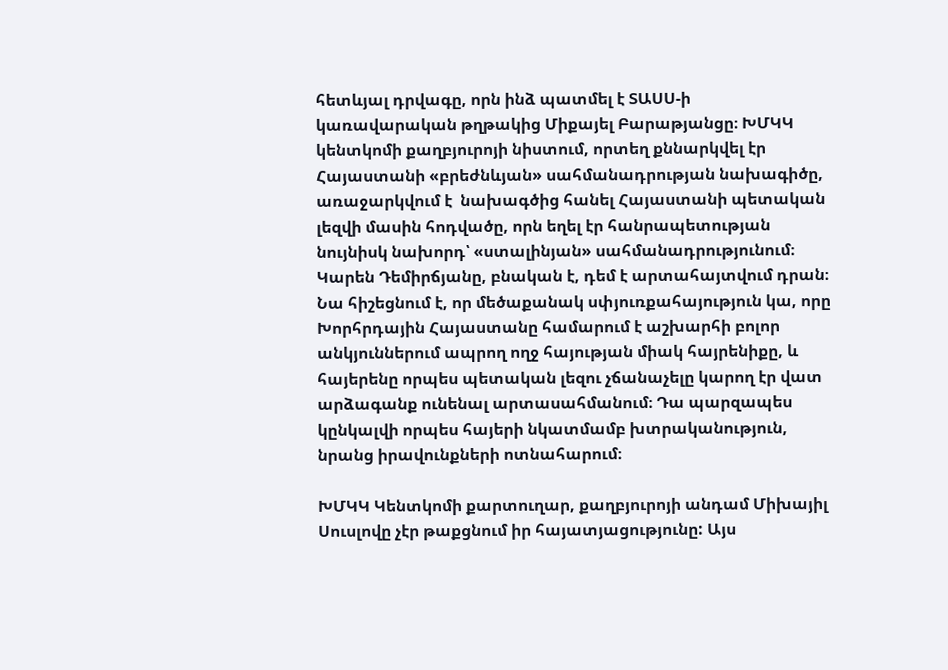հետևյալ դրվագը, որն ինձ պատմել է ՏԱՍՍ-ի կառավարական թղթակից Միքայել Բարաթյանցը։ ԽՄԿԿ կենտկոմի քաղբյուրոյի նիստում, որտեղ քննարկվել էր Հայաստանի «բրեժնևյան» սահմանադրության նախագիծը, առաջարկվում է  նախագծից հանել Հայաստանի պետական լեզվի մասին հոդվածը, որն եղել էր հանրապետության նույնիսկ նախորդ՝ «ստալինյան» սահմանադրությունում։ Կարեն Դեմիրճյանը, բնական է, դեմ է արտահայտվում դրան։ Նա հիշեցնում է, որ մեծաքանակ սփյուռքահայություն կա, որը Խորհրդային Հայաստանը համարում է աշխարհի բոլոր անկյուններում ապրող ողջ հայության միակ հայրենիքը, և հայերենը որպես պետական լեզու չճանաչելը կարող էր վատ արձագանք ունենալ արտասահմանում։ Դա պարզապես կընկալվի որպես հայերի նկատմամբ խտրականություն, նրանց իրավունքների ոտնահարում։

ԽՄԿԿ Կենտկոմի քարտուղար, քաղբյուրոյի անդամ Միխայիլ Սուսլովը չէր թաքցնում իր հայատյացությունը: Այս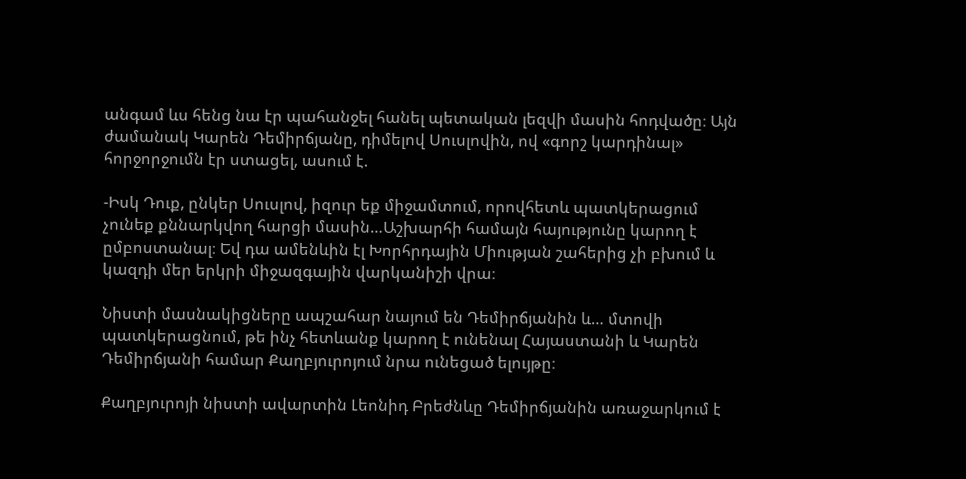անգամ ևս հենց նա էր պահանջել հանել պետական լեզվի մասին հոդվածը։ Այն ժամանակ Կարեն Դեմիրճյանը, դիմելով Սուսլովին, ով «գորշ կարդինալ» հորջորջումն էր ստացել, ասում է.

-Իսկ Դուք, ընկեր Սուսլով, իզուր եք միջամտում, որովհետև պատկերացում չունեք քննարկվող հարցի մասին…Աշխարհի համայն հայությունը կարող է ըմբոստանալ։ Եվ դա ամենևին էլ Խորհրդային Միության շահերից չի բխում և կազդի մեր երկրի միջազգային վարկանիշի վրա։

Նիստի մասնակիցները ապշահար նայում են Դեմիրճյանին և… մտովի պատկերացնում, թե ինչ հետևանք կարող է ունենալ Հայաստանի և Կարեն Դեմիրճյանի համար Քաղբյուրոյում նրա ունեցած ելույթը։

Քաղբյուրոյի նիստի ավարտին Լեոնիդ Բրեժնևը Դեմիրճյանին առաջարկում է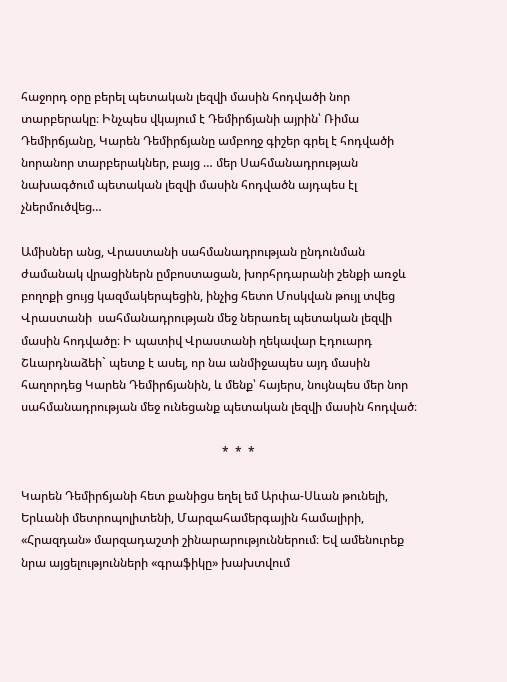հաջորդ օրը բերել պետական լեզվի մասին հոդվածի նոր տարբերակը։ Ինչպես վկայում է Դեմիրճյանի այրին՝ Ռիմա Դեմիրճյանը, Կարեն Դեմիրճյանը ամբողջ գիշեր գրել է հոդվածի նորանոր տարբերակներ, բայց … մեր Սահմանադրության նախագծում պետական լեզվի մասին հոդվածն այդպես էլ չներմուծվեց…

Ամիսներ անց, Վրաստանի սահմանադրության ընդունման ժամանակ վրացիներն ըմբոստացան, խորհրդարանի շենքի առջև բողոքի ցույց կազմակերպեցին, ինչից հետո Մոսկվան թույլ տվեց Վրաստանի  սահմանադրության մեջ ներառել պետական լեզվի մասին հոդվածը։ Ի պատիվ Վրաստանի ղեկավար Էդուարդ Շևարդնաձեի` պետք է ասել, որ նա անմիջապես այդ մասին հաղորդեց Կարեն Դեմիրճյանին, և մենք՝ հայերս, նույնպես մեր նոր սահմանադրության մեջ ունեցանք պետական լեզվի մասին հոդված։

                                                                   *  *  *

Կարեն Դեմիրճյանի հետ քանիցս եղել եմ Արփա-Սևան թունելի, Երևանի մետրոպոլիտենի, Մարզահամերգային համալիրի, «Հրազդան» մարզադաշտի շինարարություններում։ Եվ ամենուրեք նրա այցելությունների «գրաֆիկը» խախտվում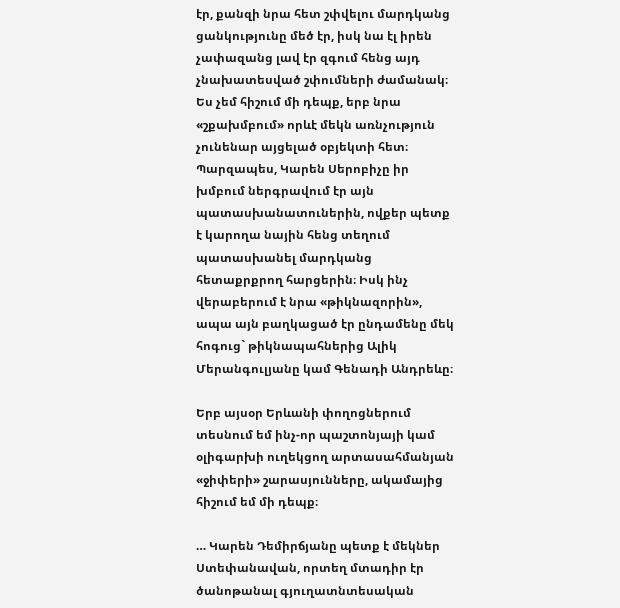էր, քանզի նրա հետ շփվելու մարդկանց ցանկությունը մեծ էր, իսկ նա էլ իրեն չափազանց լավ էր զգում հենց այդ չնախատեսված շփումների ժամանակ։ Ես չեմ հիշում մի դեպք, երբ նրա «շքախմբում» որևէ մեկն առնչություն չունենար այցելած օբյեկտի հետ։ Պարզապես, Կարեն Սերոբիչը իր խմբում ներգրավում էր այն պատասխանատուներին, ովքեր պետք է կարողա նային հենց տեղում  պատասխանել մարդկանց հետաքրքրող հարցերին։ Իսկ ինչ վերաբերում է նրա «թիկնազորին», ապա այն բաղկացած էր ընդամենը մեկ հոգուց` թիկնապահներից Ալիկ Մերանգուլյանը կամ Գենադի Անդրեևը։

Երբ այսօր Երևանի փողոցներում տեսնում եմ ինչ-որ պաշտոնյայի կամ օլիգարխի ուղեկցող արտասահմանյան «ջիփերի» շարասյունները, ակամայից հիշում եմ մի դեպք։

… Կարեն Դեմիրճյանը պետք է մեկներ Ստեփանավան, որտեղ մտադիր էր ծանոթանալ գյուղատնտեսական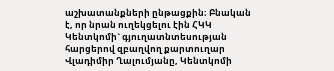աշխատանքների ընթացքին։ Բնական է, որ նրան ուղեկցելու էին ՀԿԿ Կենտկոմի` գյուղատնտեսության հարցերով զբաղվող քարտուղար Վլադիմիր Ղալումյանը, Կենտկոմի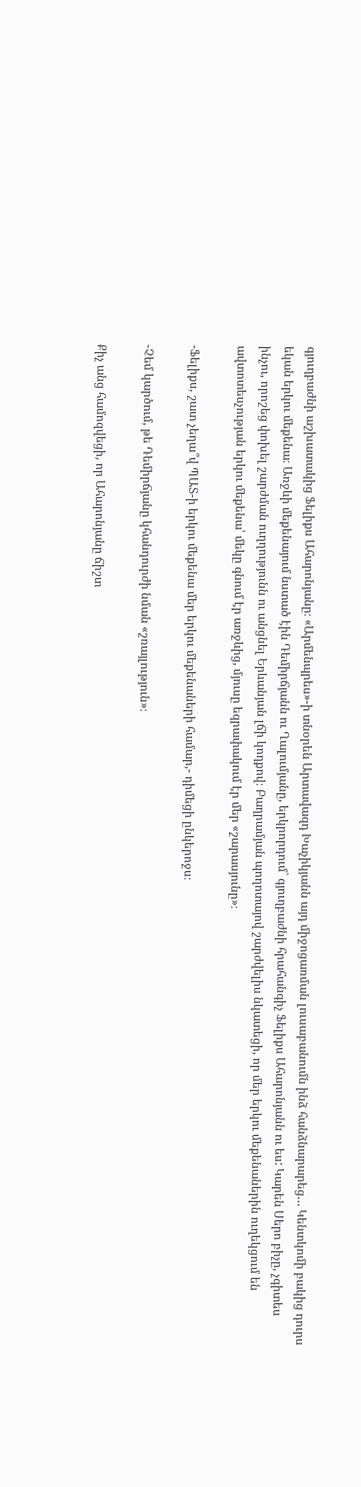գյուղբաժնի աշխատակից Ֆելիքս Ահարոնյանը։ «Արմենպրես»-ի տնօրեն Արտավազդ Խաչիկյանն այդ միջոցառման լուսաբանումն ինձ հանձնարարեց… Կենտկոմի բակից դուրս եկան երկու մեքենա։ Առջևի մեքենայում նստած էին Դեմիրճյանն ու Ղալումյանը, երկրորդում` գյուղբաժնի հրահանգիչ Ֆելիքս Ահարոնյանն ու ես: Կարեն Սերո բիչը, չգիտես ինչու, որոշեց փոխել շարժման ուղղությունն ու անցնել Երևանյան լճի կողքով։ Բաղրամյան պողոտայով շարժվելիս նկատեցի, որ մեր երկու մեքենաներին ուղեկցում են ավտոտեսչության երկու մեքենա՝ մեկը գնում էր առջևից, մյուսը եզրափակում էր մեր «շարասյունը»։

-Ֆելիքս, շատ չեղա՞վ ՊԱՏ-ի երկու մեքենա մեր երկու մեքենաների համար,- դիմեցի ընկերոջս։

-Չեմ կարծում, թե Դեմիրճյանը կհանդուրժի նման «շռայլություն»։

Քիչ անց համոզվեցի, որ Ահարոնյանը ճիշտ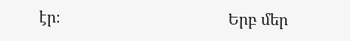էր։                                          Երբ մեր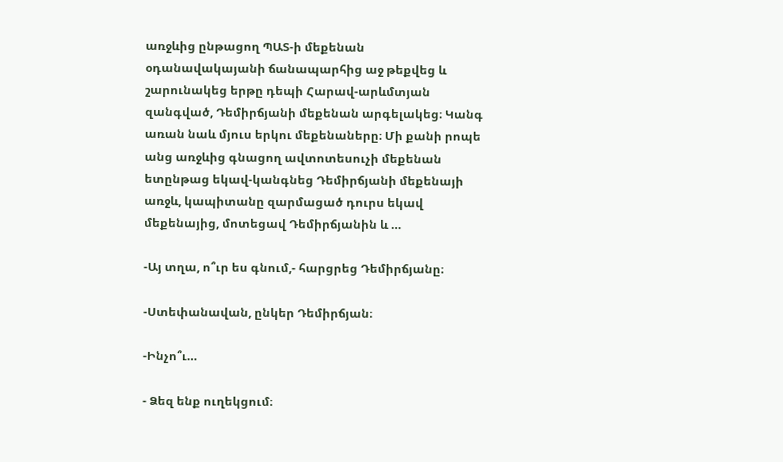առջևից ընթացող ՊԱՏ-ի մեքենան օդանավակայանի ճանապարհից աջ թեքվեց և շարունակեց երթը դեպի Հարավ-արևմտյան զանգված, Դեմիրճյանի մեքենան արգելակեց։ Կանգ առան նաև մյուս երկու մեքենաները։ Մի քանի րոպե անց առջևից գնացող ավտոտեսուչի մեքենան ետընթաց եկավ-կանգնեց Դեմիրճյանի մեքենայի առջև, կապիտանը զարմացած դուրս եկավ մեքենայից, մոտեցավ Դեմիրճյանին և …

-Այ տղա, ո՞ւր ես գնում,- հարցրեց Դեմիրճյանը։

-Ստեփանավան, ընկեր Դեմիրճյան։

-Ինչո՞ւ…

- Ձեզ ենք ուղեկցում։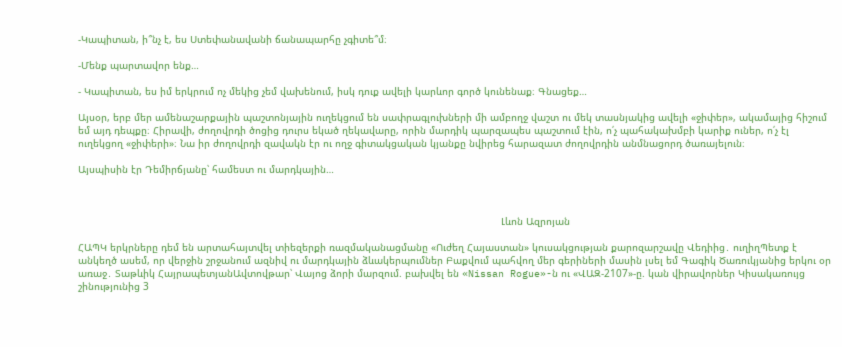-Կապիտան, ի՞նչ է, ես Ստեփանավանի ճանապարհը չգիտե՞մ։

-Մենք պարտավոր ենք…

- Կապիտան, ես իմ երկրում ոչ մեկից չեմ վախենում, իսկ դուք ավելի կարևոր գործ կունենաք։ Գնացեք…

Այսօր, երբ մեր ամենաշարքային պաշտոնյային ուղեկցում են սափրագլուխների մի ամբողջ վաշտ ու մեկ տասնյակից ավելի «ջիփեր», ակամայից հիշում եմ այդ դեպքը։ Հիրավի, ժողովրդի ծոցից դուրս եկած ղեկավարը, որին մարդիկ պարզապես պաշտում էին, ո՛չ պահակախմբի կարիք ուներ, ո՛չ էլ ուղեկցող «ջիփերի»։ Նա իր ժողովրդի զավակն էր ու ողջ գիտակցական կյանքը նվիրեց հարազատ ժողովրդին անմնացորդ ծառայելուն։

Այսպիսին էր Դեմիրճյանը՝ համեստ ու մարդկային…



                                                                                                                                             Լևոն Ազրոյան

ՀԱՊԿ երկրները դեմ են արտահայտվել տիեզերքի ռազմականացմանը «Ուժեղ Հայաստան» կուսակցության քարոզարշավը Վեդիից․ ուղիղՊետք է անկեղծ ասեմ, որ վերջին շրջանում ազնիվ ու մարդկային ձևակերպումներ Բաքվում պահվող մեր գերիների մասին լսել եմ Գագիկ Ծառուկյանից երկու օր առաջ․ Տաթևիկ ՀայրապետյանԱվտովթար՝ Վայոց ձորի մարզում. բախվել են «Nissan Rogue»-ն ու «ՎԱԶ-2107»-ը. կան վիրավորներ Կիսակառույց շինությունից 3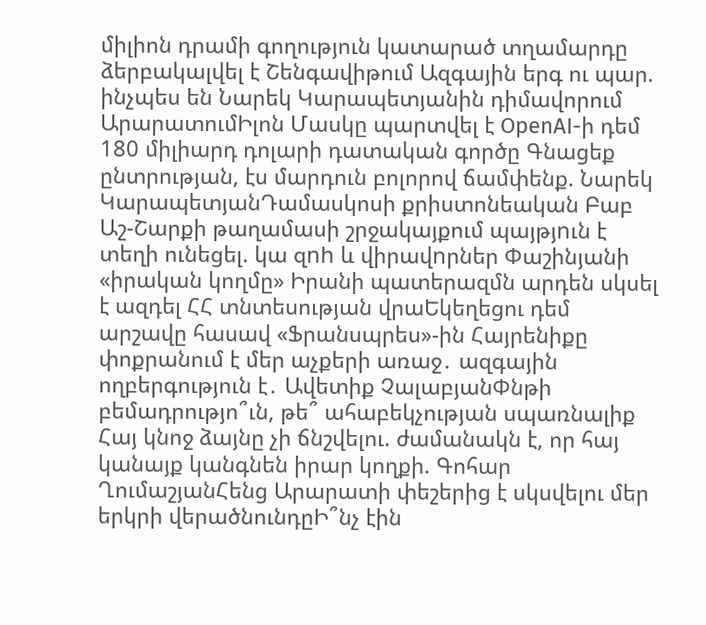միլիոն դրամի գողություն կատարած տղամարդը ձերբակալվել է Շենգավիթում Ազգային երգ ու պար. ինչպես են Նարեկ Կարապետյանին դիմավորում ԱրարատումԻլոն Մասկը պարտվել է OpenAI-ի դեմ 180 միլիարդ դոլարի դատական գործը Գնացեք ընտրության, էս մարդուն բոլորով ճամփենք. Նարեկ ԿարապետյանԴամասկոսի քրիստոնեական Բաբ Աշ-Շարքի թաղամասի շրջակայքում պայթյnւն է տեղի ունեցել. կա զnh և վիրավnրներ Փաշինյանի «իրական կողմը» Իրանի պատերազմն արդեն սկսել է ազդել ՀՀ տնտեսության վրաԵկեղեցու դեմ արշավը հասավ «Ֆրանսպրես»-ին Հայրենիքը փոքրանում է մեր աչքերի առաջ․ ազգային ողբերգություն է․ Ավետիք ՉալաբյանՓնթի բեմադրությո՞ւն, թե՞ ահաբեկչության սպառնալիք Հայ կնոջ ձայնը չի ճնշվելու. ժամանակն է, որ հայ կանայք կանգնեն իրար կողքի. Գոհար ՂումաշյանՀենց Արարատի փեշերից է սկսվելու մեր երկրի վերածնունդըԻ՞նչ էին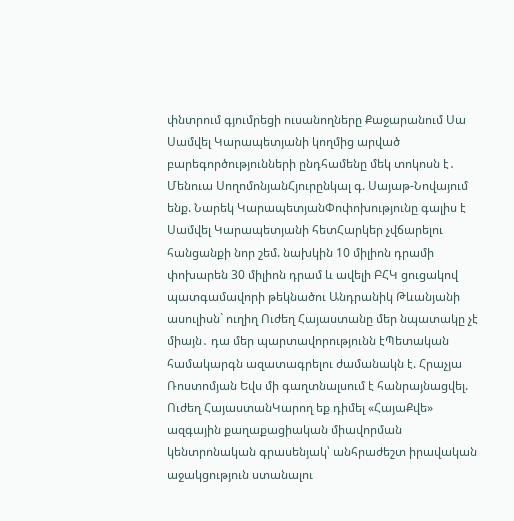փնտրում գյումրեցի ուսանողները Քաջարանում Սա Սամվել Կարապետյանի կողմից արված բարեգործությունների ընդհամենը մեկ տոկոսն է․ Մենուա ՍողոմոնյանՀյուրընկալ գ. Սայաթ-Նովայում ենք. Նարեկ ԿարապետյանՓոփոխությունը գալիս է Սամվել Կարապետյանի հետՀարկեր չվճարելու հանցանքի նոր շեմ. նախկին 10 միլիոն դրամի փոխարեն 30 միլիոն դրամ և ավելի ԲՀԿ ցուցակով պատգամավորի թեկնածու Անդրանիկ Թևանյանի ասուլիսն` ուղիղ Ուժեղ Հայաստանը մեր նպատակը չէ միայն․ դա մեր պարտավորությունն էՊետական համակարգն ազատագրելու ժամանակն է. Հրաչյա Ռոստոմյան Եվս մի գաղտնալսում է հանրայնացվել. Ուժեղ ՀայաստանԿարող եք դիմել «ՀայաՔվե» ազգային քաղաքացիական միավորման կենտրոնական գրասենյակ՝ անհրաժեշտ իրավական աջակցություն ստանալու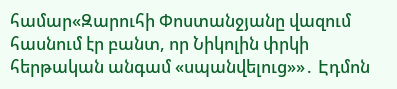համար«Զարուհի Փոստանջյանը վազում հասնում էր բանտ, որ Նիկոլին փրկի հերթական անգամ «սպանվելուց»»․ Էդմոն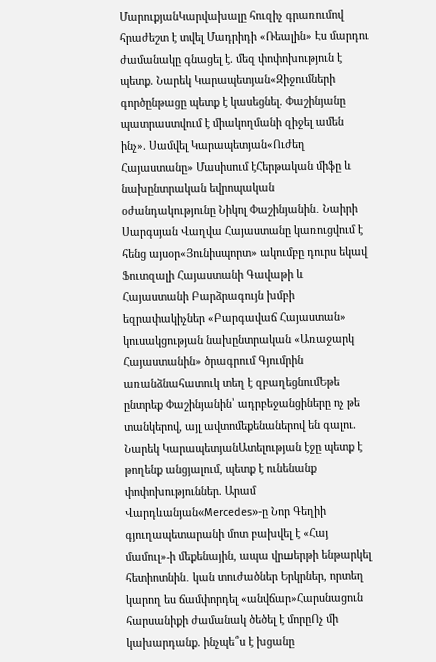ՄարուքյանԿարվախալը հուզիչ գրառումով հրաժեշտ է տվել Մադրիդի «Ռեալին» Էս մարդու ժամանակը գնացել է. մեզ փոփոխություն է պետք. Նարեկ Կարապետյան«Զիջումների գործընթացը պետք է կասեցնել. Փաշինյանը պատրաստվում է միակողմանի զիջել ամեն ինչ». Սամվել Կարապետյան«Ուժեղ Հայաստանը» Մասիսում էՀերթական միֆը և նախընտրական եվրոպական օժանդակությունը Նիկոլ Փաշինյանին․ Նաիրի Սարգսյան Վաղվա Հայաստանը կառուցվում է հենց այսօր«Յունիսպորտ» ակումբը դուրս եկավ Ֆուտզալի Հայաստանի Գավաթի և Հայաստանի Բարձրագույն խմբի եզրափակիչներ «Բարգավաճ Հայաստան» կուսակցության նախընտրական «Առաջարկ Հայաստանին» ծրագրում Գյումրին առանձնահատուկ տեղ է զբաղեցնումԵթե ընտրեք Փաշինյանին՝ ադրբեջանցիները ոչ թե տանկերով, այլ ավտոմեքենաներով են գալու. Նարեկ ԿարապետյանԱտելության էջը պետք է թողենք անցյալում, պետք է ունենանք փոփոխություններ. Արամ Վարդևանյան«Mercedes»-ը Նոր Գեղիի գյուղապետարանի մոտ բախվել է «Հայ մամուլ»-ի մեքենային, ապա վրшերթի ենթարկել հետիոտնին․ կան տուժածներ Երկրներ, որտեղ կարող ես ճամփորդել «անվճար»Հարսնացուն հարսանիքի ժամանակ ծեծել է մորըՈչ մի կախարդանք. ինչպե՞ս է խցանը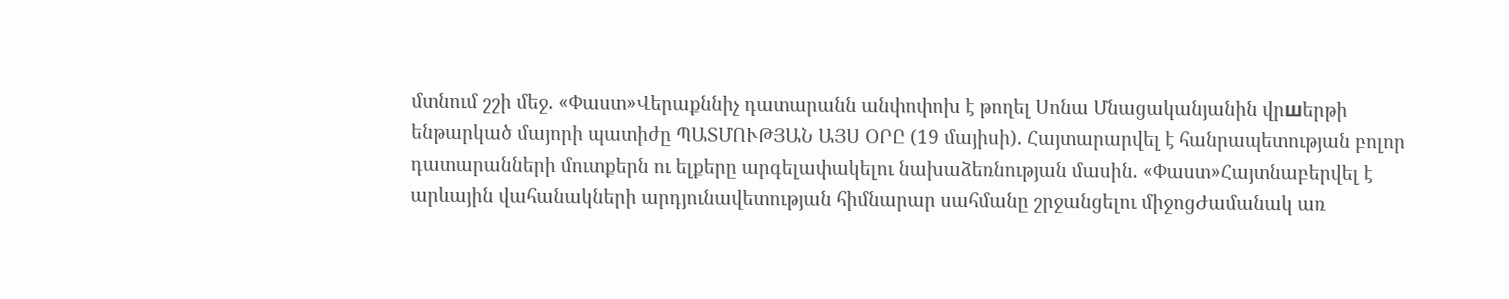մտնում շշի մեջ. «Փաստ»Վերաքննիչ դատարանն անփոփոխ է թողել Սոնա Մնացականյանին վրшերթի ենթարկած մայորի պատիժը ՊԱՏՄՈՒԹՅԱՆ ԱՅՍ ՕՐԸ (19 մայիսի). Հայտարարվել է հանրապետության բոլոր դատարանների մուտքերն ու ելքերը արգելափակելու նախաձեռնության մասին. «Փաստ»Հայտնաբերվել է արևային վահանակների արդյունավետության հիմնարար սահմանը շրջանցելու միջոցԺամանակ առ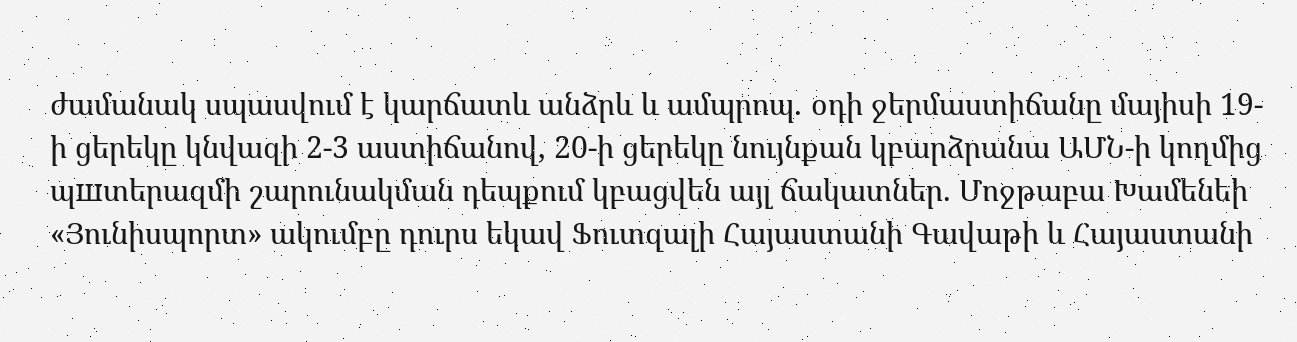ժամանակ սպասվում է կարճատև անձրև և ամպրոպ․ օդի ջերմաստիճանը մայիսի 19-ի ցերեկը կնվազի 2-3 աստիճանով, 20-ի ցերեկը նույնքան կբարձրանա ԱՄՆ-ի կողմից պшտերազմի շարունակման դեպքում կբացվեն այլ ճակատներ. Մոջթաբա Խամենեի «Յունիսպորտ» ակումբը դուրս եկավ Ֆուտզալի Հայաստանի Գավաթի և Հայաստանի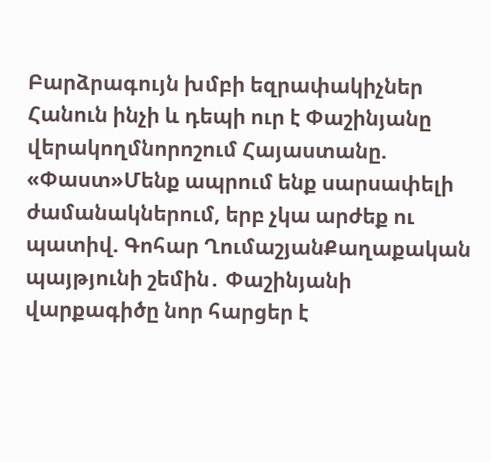Բարձրագույն խմբի եզրափակիչներ Հանուն ինչի և դեպի ուր է Փաշինյանը վերակողմնորոշում Հայաստանը. «Փաստ»Մենք ապրում ենք սարսափելի ժամանակներում, երբ չկա արժեք ու պատիվ. Գոհար ՂումաշյանՔաղաքական պայթյունի շեմին․ Փաշինյանի վարքագիծը նոր հարցեր է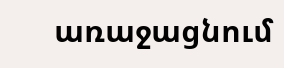առաջացնում